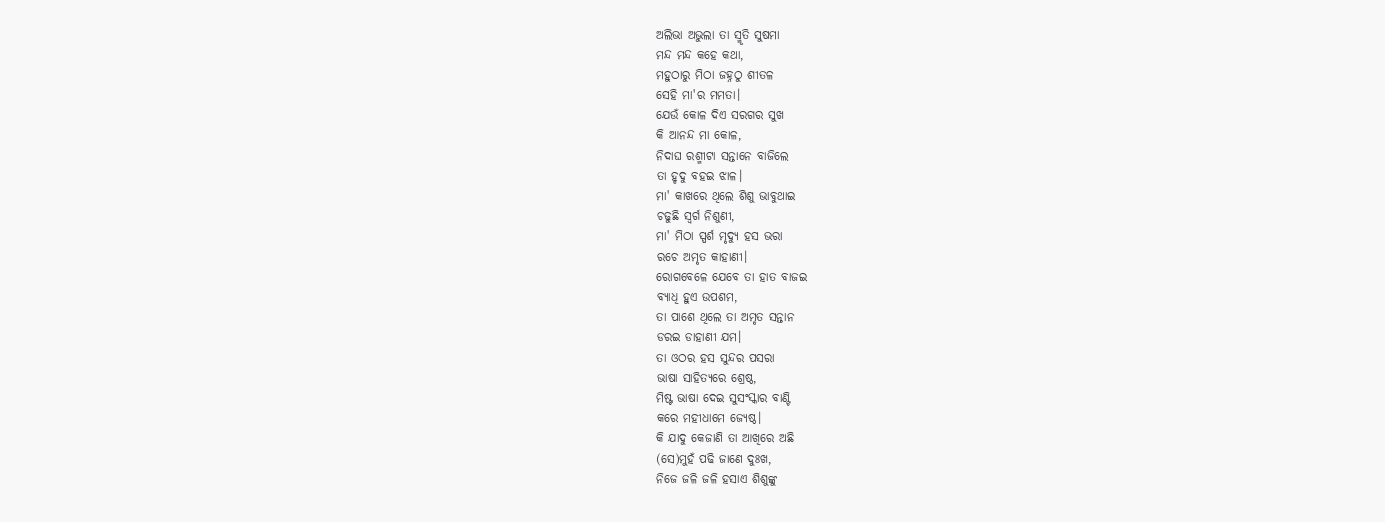ଅଲିଭା ଅଭୁଲା ତା ସ୍ମୃତି ସୁଷମା
ମନ୍ଦ ମନ୍ଦ କହେ କଥା,
ମହୁଠାରୁ ମିଠା ଜହ୍ନଠୁ ଶୀତଳ
ସେହି ମା'ର ମମତା।
ଯେଉଁ କୋଳ ଦିଏ ସରଗର ସୁଖ
କି ଆନନ୍ଦ ମା କୋଳ,
ନିଦାଘ ରଶ୍ମୀଟା ସନ୍ତାନେ ବାଜିଲେ
ତା ହୃଦୁ ବହଇ ଝାଳ।
ମା' କାଖରେ ଥିଲେ ଶିଶୁ ଭାବୁଥାଇ
ଚଢୁଛି ସ୍ୱର୍ଗ ନିଶୁଣୀ,
ମା' ମିଠା ସ୍ପର୍ଶ ମୃଦ୍ୟୁ ହସ ଭରା
ରଚେ ଅମୃତ କାହାଣୀ।
ରୋଗବେଳେ ଯେବେ ତା ହାତ ବାଜଇ
ବ୍ୟାଧି ହୁଏ ଉପଶମ,
ତା ପାଶେ ଥିଲେ ତା ଅମୃତ ସନ୍ତାନ
ଡରଇ ଡାହାଣୀ ଯମ।
ତା ଓଠର ହସ ସୁନ୍ଦର ପସରା
ଭାଷା ସାହିତ୍ୟରେ ଶ୍ରେଷ୍ଠ,
ମିଷ୍ଟ ଭାଷା ଦେଇ ସୁସଂସ୍କାର ବାଣ୍ଟି
କରେ ମହୀଧାମେ ଜ୍ୟେଷ୍ଠ।
କି ଯାଦୁ କେଜାଣି ତା ଆଖିରେ ଅଛି
(ସେ)ମୁହଁ ପଢି ଜାଣେ ଦୁଃଖ,
ନିଜେ ଜଳି ଜଳି ହସାଏ ଶିଶୁଙ୍କୁ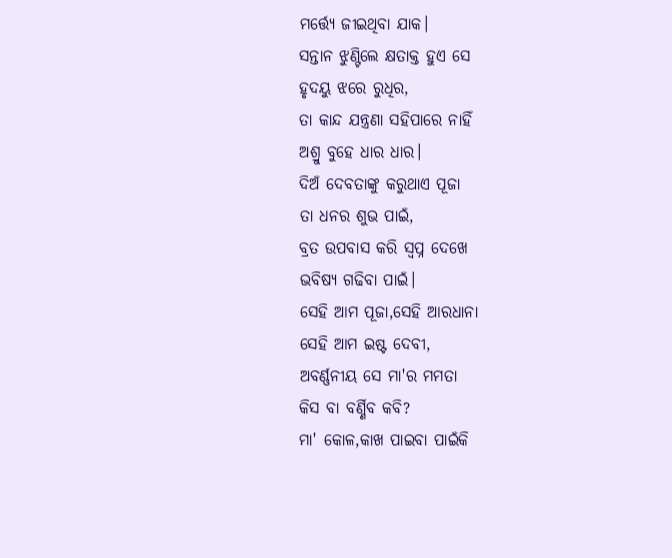ମର୍ତ୍ତ୍ୟେ ଜୀଇଥିବା ଯାକ।
ସନ୍ତାନ ଝୁଣ୍ଟିଲେ କ୍ଷତାକ୍ତ ହୁଏ ସେ
ହୃଦୟୁ ଝରେ ରୁଧିର,
ତା କାନ୍ଦ ଯନ୍ତ୍ରଣା ସହିପାରେ ନାହିଁ
ଅଶ୍ରୁ ବୁହେ ଧାର ଧାର।
ଦିଅଁ ଦେବତାଙ୍କୁ କରୁଥାଏ ପୂଜା
ତା ଧନର ଶୁଭ ପାଇଁ,
ବ୍ରତ ଉପବାସ କରି ସ୍ବପ୍ନ ଦେଖେ
ଭବିଷ୍ୟ ଗଢିବା ପାଇଁ।
ସେହି ଆମ ପୂଜା,ସେହି ଆରଧାନା
ସେହି ଆମ ଇଷ୍ଟ ଦେବୀ,
ଅବର୍ଣ୍ଣନୀୟ ସେ ମା'ର ମମତା
କିସ ବା ବର୍ଣ୍ଣିବ କବି?
ମା' କୋଳ,କାଖ ପାଇବା ପାଇଁକି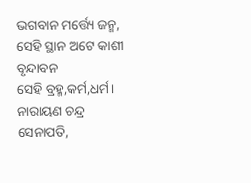ଭଗବାନ ମର୍ତ୍ତ୍ୟେ ଜନ୍ମ,
ସେହି ସ୍ଥାନ ଅଟେ କାଶୀ ବୃନ୍ଦାବନ
ସେହି ବ୍ରହ୍ମ,କର୍ମ,ଧର୍ମ।
ନାରାୟଣ ଚନ୍ଦ୍ର ସେନାପତି,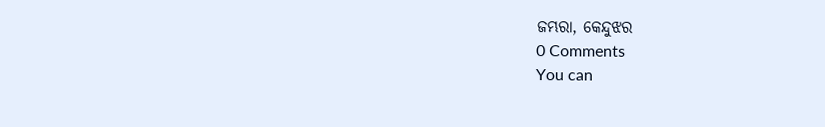ଜମ୍ଭରା, କେନ୍ଦୁଝର
0 Comments
You can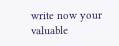write now your valuable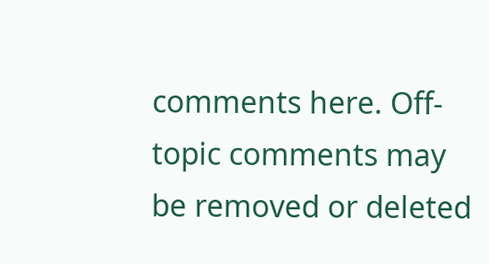comments here. Off-topic comments may be removed or deleted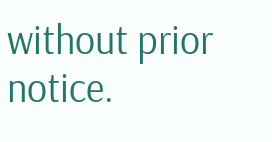without prior notice.